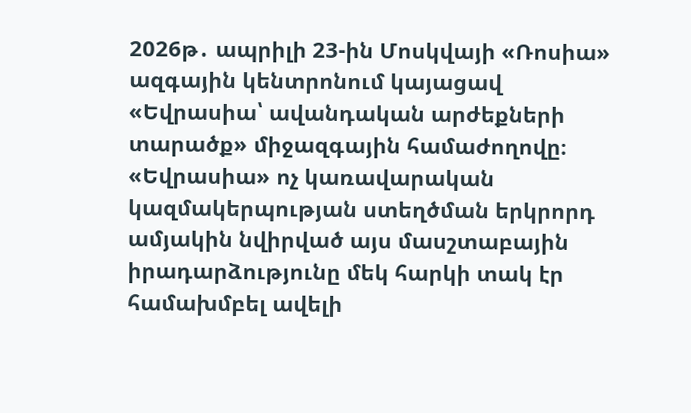2026թ․ ապրիլի 23-ին Մոսկվայի «Ռոսիա» ազգային կենտրոնում կայացավ «Եվրասիա՝ ավանդական արժեքների տարածք» միջազգային համաժողովը։ «Եվրասիա» ոչ կառավարական կազմակերպության ստեղծման երկրորդ ամյակին նվիրված այս մասշտաբային իրադարձությունը մեկ հարկի տակ էր համախմբել ավելի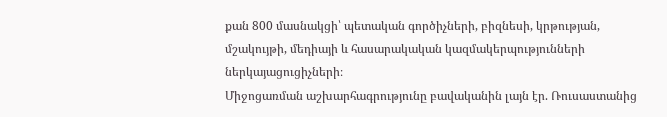քան 800 մասնակցի՝ պետական գործիչների, բիզնեսի, կրթության, մշակույթի, մեդիայի և հասարակական կազմակերպությունների ներկայացուցիչների։
Միջոցառման աշխարհագրությունը բավականին լայն էր. Ռուսաստանից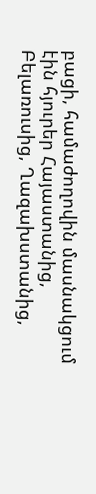բացի, համաժողովին մասնակցում էին հյուրեր Հայաստանից, Բելառուսից, Ղազախստանից,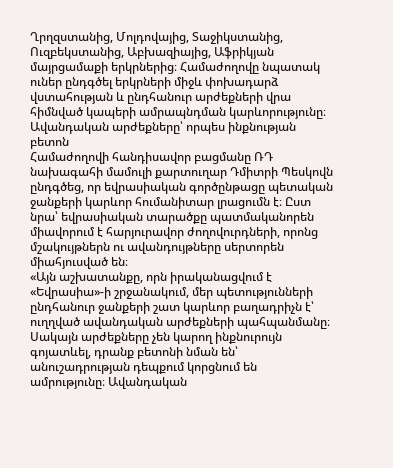Ղրղզստանից, Մոլդովայից, Տաջիկստանից, Ուզբեկստանից, Աբխազիայից, Աֆրիկյան մայրցամաքի երկրներից։ Համաժողովը նպատակ ուներ ընդգծել երկրների միջև փոխադարձ վստահության և ընդհանուր արժեքների վրա հիմնված կապերի ամրապնդման կարևորությունը։
Ավանդական արժեքները՝ որպես ինքնության բետոն
Համաժողովի հանդիսավոր բացմանը ՌԴ նախագահի մամուլի քարտուղար Դմիտրի Պեսկովն ընդգծեց, որ եվրասիական գործընթացը պետական ջանքերի կարևոր հումանիտար լրացումն է։ Ըստ նրա՝ եվրասիական տարածքը պատմականորեն միավորում է հարյուրավոր ժողովուրդների, որոնց մշակույթներն ու ավանդույթները սերտորեն միահյուսված են։
«Այն աշխատանքը, որն իրականացվում է «Եվրասիա»-ի շրջանակում, մեր պետությունների ընդհանուր ջանքերի շատ կարևոր բաղադրիչն է՝ ուղղված ավանդական արժեքների պահպանմանը։ Սակայն արժեքները չեն կարող ինքնուրույն գոյատևել, դրանք բետոնի նման են՝ անուշադրության դեպքում կորցնում են ամրությունը։ Ավանդական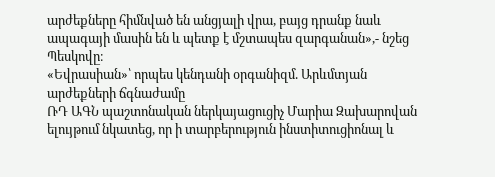արժեքները հիմնված են անցյալի վրա, բայց դրանք նաև ապագայի մասին են և պետք է մշտապես զարգանան»,- նշեց Պեսկովը։
«Եվրասիան»՝ որպես կենդանի օրգանիզմ. Արևմտյան արժեքների ճգնաժամը
ՌԴ ԱԳՆ պաշտոնական ներկայացուցիչ Մարիա Զախարովան ելույթում նկատեց, որ ի տարբերություն ինստիտուցիոնալ և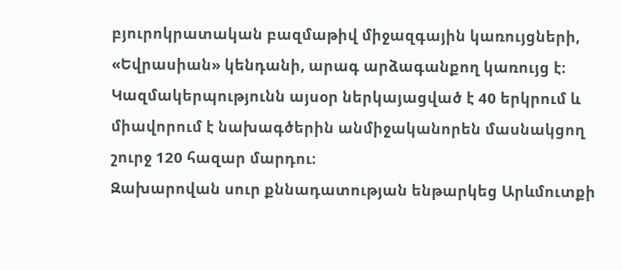բյուրոկրատական բազմաթիվ միջազգային կառույցների, «Եվրասիան» կենդանի, արագ արձագանքող կառույց է։ Կազմակերպությունն այսօր ներկայացված է 40 երկրում և միավորում է նախագծերին անմիջականորեն մասնակցող շուրջ 120 հազար մարդու։
Զախարովան սուր քննադատության ենթարկեց Արևմուտքի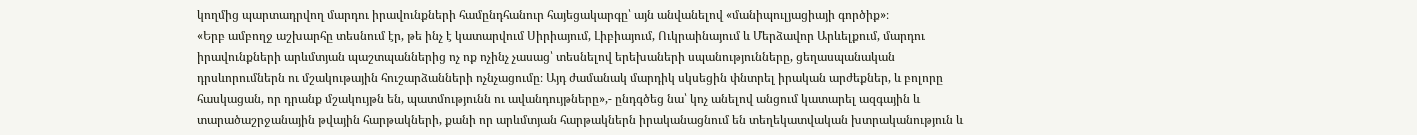կողմից պարտադրվող մարդու իրավունքների համընդհանուր հայեցակարգը՝ այն անվանելով «մանիպուլյացիայի գործիք»։
«Երբ ամբողջ աշխարհը տեսնում էր, թե ինչ է կատարվում Սիրիայում, Լիբիայում, Ուկրաինայում և Մերձավոր Արևելքում, մարդու իրավունքների արևմտյան պաշտպաններից ոչ ոք ոչինչ չասաց՝ տեսնելով երեխաների սպանությունները, ցեղասպանական դրսևորումներն ու մշակութային հուշարձանների ոչնչացումը։ Այդ ժամանակ մարդիկ սկսեցին փնտրել իրական արժեքներ, և բոլորը հասկացան, որ դրանք մշակույթն են, պատմությունն ու ավանդույթները»,- ընդգծեց նա՝ կոչ անելով անցում կատարել ազգային և տարածաշրջանային թվային հարթակների, քանի որ արևմտյան հարթակներն իրականացնում են տեղեկատվական խտրականություն և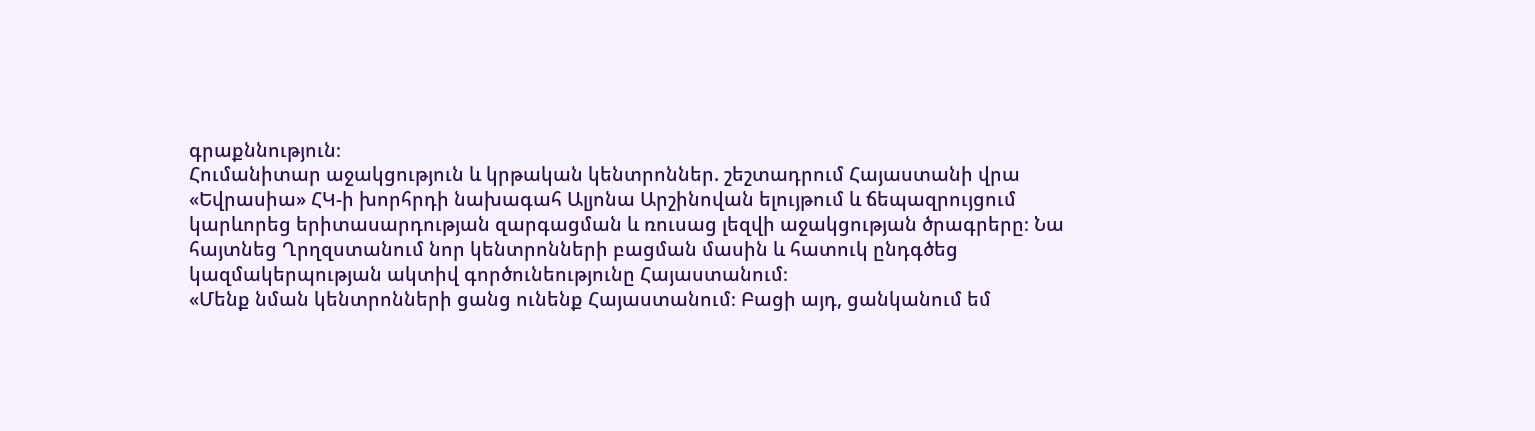գրաքննություն։
Հումանիտար աջակցություն և կրթական կենտրոններ. շեշտադրում Հայաստանի վրա
«Եվրասիա» ՀԿ-ի խորհրդի նախագահ Ալյոնա Արշինովան ելույթում և ճեպազրույցում կարևորեց երիտասարդության զարգացման և ռուսաց լեզվի աջակցության ծրագրերը։ Նա հայտնեց Ղրղզստանում նոր կենտրոնների բացման մասին և հատուկ ընդգծեց կազմակերպության ակտիվ գործունեությունը Հայաստանում։
«Մենք նման կենտրոնների ցանց ունենք Հայաստանում։ Բացի այդ, ցանկանում եմ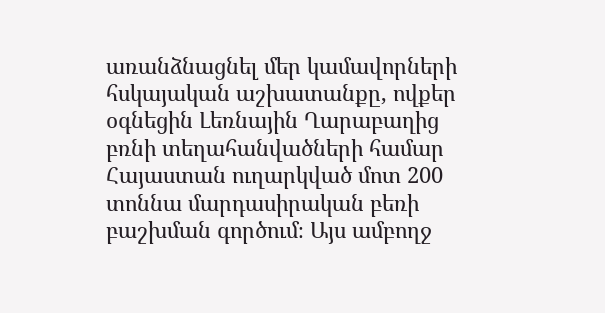առանձնացնել մեր կամավորների հսկայական աշխատանքը, ովքեր օգնեցին Լեռնային Ղարաբաղից բռնի տեղահանվածների համար Հայաստան ուղարկված մոտ 200 տոննա մարդասիրական բեռի բաշխման գործում։ Այս ամբողջ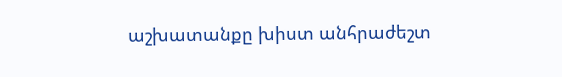աշխատանքը խիստ անհրաժեշտ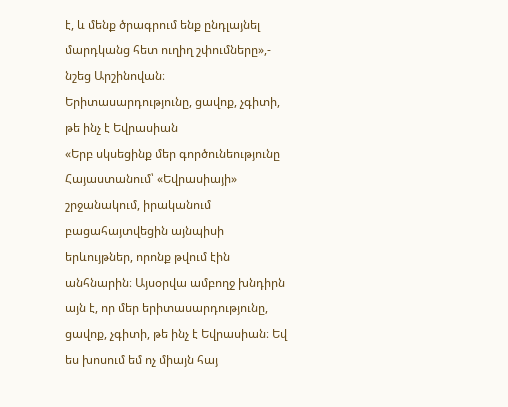է, և մենք ծրագրում ենք ընդլայնել մարդկանց հետ ուղիղ շփումները»,- նշեց Արշինովան։
Երիտասարդությունը, ցավոք, չգիտի, թե ինչ է Եվրասիան
«Երբ սկսեցինք մեր գործունեությունը Հայաստանում՝ «Եվրասիայի» շրջանակում, իրականում բացահայտվեցին այնպիսի երևույթներ, որոնք թվում էին անհնարին։ Այսօրվա ամբողջ խնդիրն այն է, որ մեր երիտասարդությունը, ցավոք, չգիտի, թե ինչ է Եվրասիան։ Եվ ես խոսում եմ ոչ միայն հայ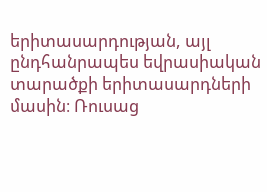երիտասարդության, այլ ընդհանրապես եվրասիական տարածքի երիտասարդների մասին։ Ռուսաց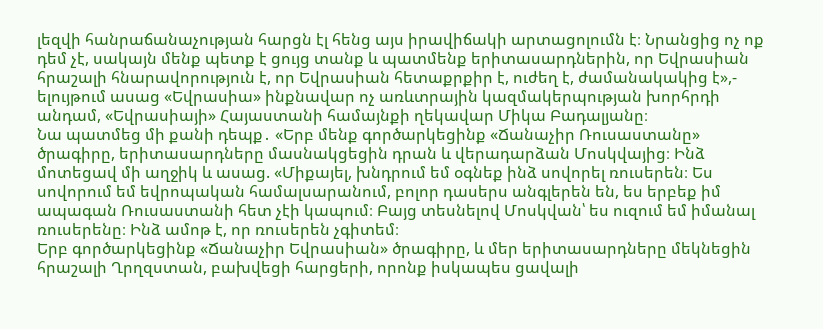լեզվի հանրաճանաչության հարցն էլ հենց այս իրավիճակի արտացոլումն է։ Նրանցից ոչ ոք դեմ չէ, սակայն մենք պետք է ցույց տանք և պատմենք երիտասարդներին, որ Եվրասիան հրաշալի հնարավորություն է, որ Եվրասիան հետաքրքիր է, ուժեղ է, ժամանակակից է»,- ելույթում ասաց «Եվրասիա» ինքնավար ոչ առևտրային կազմակերպության խորհրդի անդամ, «Եվրասիայի» Հայաստանի համայնքի ղեկավար Միկա Բադալյանը։
Նա պատմեց մի քանի դեպք․ «Երբ մենք գործարկեցինք «Ճանաչիր Ռուսաստանը» ծրագիրը, երիտասարդները մասնակցեցին դրան և վերադարձան Մոսկվայից։ Ինձ մոտեցավ մի աղջիկ և ասաց. «Միքայել, խնդրում եմ օգնեք ինձ սովորել ռուսերեն։ Ես սովորում եմ եվրոպական համալսարանում, բոլոր դասերս անգլերեն են, ես երբեք իմ ապագան Ռուսաստանի հետ չէի կապում։ Բայց տեսնելով Մոսկվան՝ ես ուզում եմ իմանալ ռուսերենը։ Ինձ ամոթ է, որ ռուսերեն չգիտեմ։
Երբ գործարկեցինք «Ճանաչիր Եվրասիան» ծրագիրը, և մեր երիտասարդները մեկնեցին հրաշալի Ղրղզստան, բախվեցի հարցերի, որոնք իսկապես ցավալի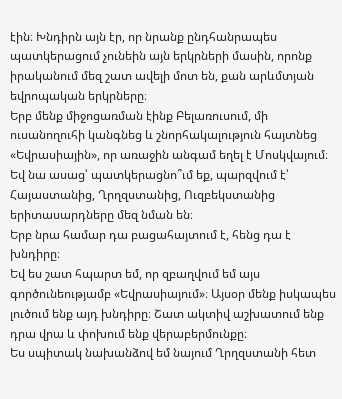էին։ Խնդիրն այն էր, որ նրանք ընդհանրապես պատկերացում չունեին այն երկրների մասին, որոնք իրականում մեզ շատ ավելի մոտ են, քան արևմտյան եվրոպական երկրները։
Երբ մենք միջոցառման էինք Բելառուսում, մի ուսանողուհի կանգնեց և շնորհակալություն հայտնեց «Եվրասիային», որ առաջին անգամ եղել է Մոսկվայում։ Եվ նա ասաց՝ պատկերացնո՞ւմ եք, պարզվում է՝ Հայաստանից, Ղրղզստանից, Ուզբեկստանից երիտասարդները մեզ նման են։
Երբ նրա համար դա բացահայտում է, հենց դա է խնդիրը։
Եվ ես շատ հպարտ եմ, որ զբաղվում եմ այս գործունեությամբ «Եվրասիայում»։ Այսօր մենք իսկապես լուծում ենք այդ խնդիրը։ Շատ ակտիվ աշխատում ենք դրա վրա և փոխում ենք վերաբերմունքը։
Ես սպիտակ նախանձով եմ նայում Ղրղզստանի հետ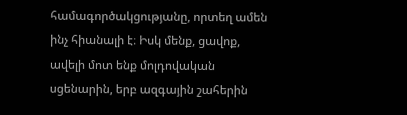համագործակցությանը, որտեղ ամեն ինչ հիանալի է։ Իսկ մենք, ցավոք, ավելի մոտ ենք մոլդովական սցենարին, երբ ազգային շահերին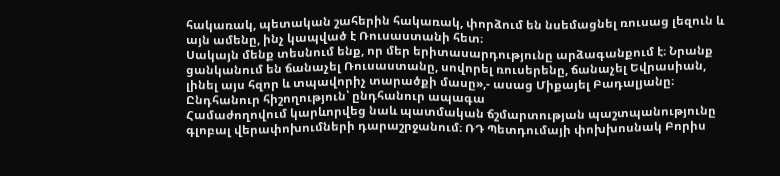հակառակ, պետական շահերին հակառակ, փորձում են նսեմացնել ռուսաց լեզուն և այն ամենը, ինչ կապված է Ռուսաստանի հետ։
Սակայն մենք տեսնում ենք, որ մեր երիտասարդությունը արձագանքում է։ Նրանք ցանկանում են ճանաչել Ռուսաստանը, սովորել ռուսերենը, ճանաչել Եվրասիան, լինել այս հզոր և տպավորիչ տարածքի մասը»,- ասաց Միքայել Բադալյանը։
Ընդհանուր հիշողություն՝ ընդհանուր ապագա
Համաժողովում կարևորվեց նաև պատմական ճշմարտության պաշտպանությունը գլոբալ վերափոխումների դարաշրջանում։ ՌԴ Պետդումայի փոխխոսնակ Բորիս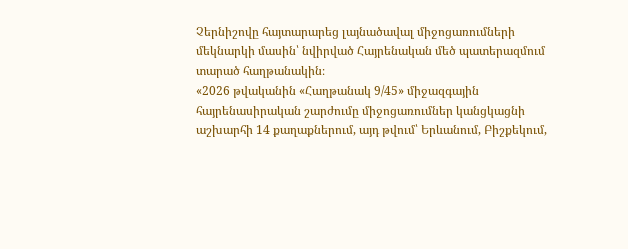Չերնիշովը հայտարարեց լայնածավալ միջոցառումների մեկնարկի մասին՝ նվիրված Հայրենական մեծ պատերազմում տարած հաղթանակին։
«2026 թվականին «Հաղթանակ 9/45» միջազգային հայրենասիրական շարժումը միջոցառումներ կանցկացնի աշխարհի 14 քաղաքներում, այդ թվում՝ Երևանում, Բիշքեկում,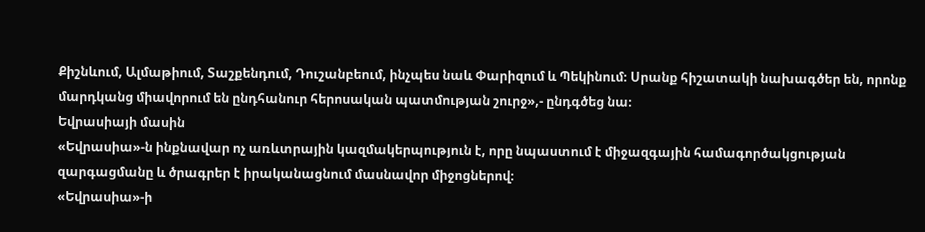Քիշնևում, Ալմաթիում, Տաշքենդում, Դուշանբեում, ինչպես նաև Փարիզում և Պեկինում։ Սրանք հիշատակի նախագծեր են, որոնք մարդկանց միավորում են ընդհանուր հերոսական պատմության շուրջ»,- ընդգծեց նա։
Եվրասիայի մասին
«Եվրասիա»-ն ինքնավար ոչ առևտրային կազմակերպություն է, որը նպաստում է միջազգային համագործակցության զարգացմանը և ծրագրեր է իրականացնում մասնավոր միջոցներով։
«Եվրասիա»-ի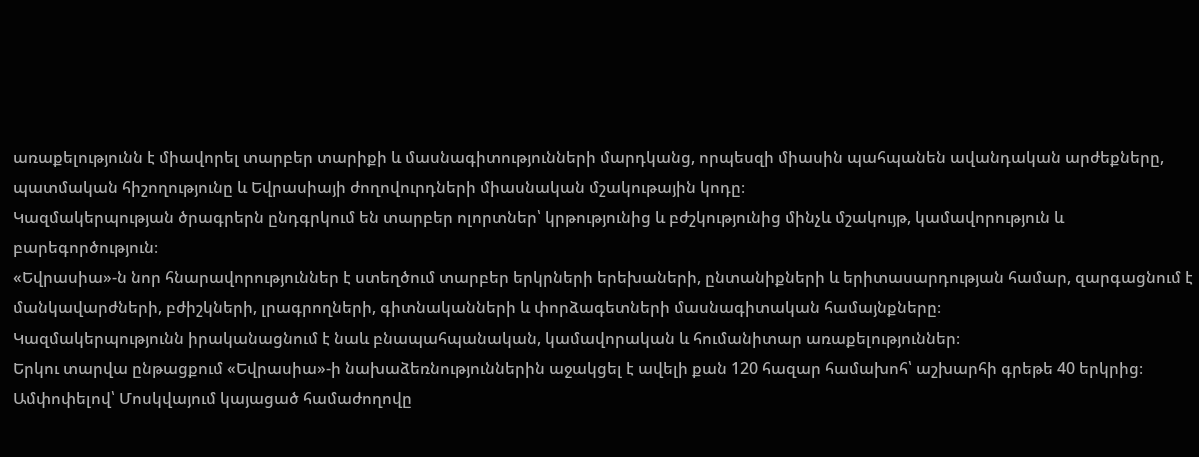առաքելությունն է միավորել տարբեր տարիքի և մասնագիտությունների մարդկանց, որպեսզի միասին պահպանեն ավանդական արժեքները, պատմական հիշողությունը և Եվրասիայի ժողովուրդների միասնական մշակութային կոդը։
Կազմակերպության ծրագրերն ընդգրկում են տարբեր ոլորտներ՝ կրթությունից և բժշկությունից մինչև մշակույթ, կամավորություն և բարեգործություն։
«Եվրասիա»-ն նոր հնարավորություններ է ստեղծում տարբեր երկրների երեխաների, ընտանիքների և երիտասարդության համար, զարգացնում է մանկավարժների, բժիշկների, լրագրողների, գիտնականների և փորձագետների մասնագիտական համայնքները։
Կազմակերպությունն իրականացնում է նաև բնապահպանական, կամավորական և հումանիտար առաքելություններ։
Երկու տարվա ընթացքում «Եվրասիա»-ի նախաձեռնություններին աջակցել է ավելի քան 120 հազար համախոհ՝ աշխարհի գրեթե 40 երկրից։
Ամփոփելով՝ Մոսկվայում կայացած համաժողովը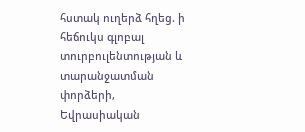հստակ ուղերձ հղեց. ի հեճուկս գլոբալ տուրբուլենտության և տարանջատման փորձերի, Եվրասիական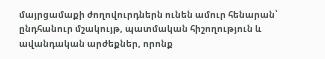մայրցամաքի ժողովուրդներն ունեն ամուր հենարան՝ ընդհանուր մշակույթ, պատմական հիշողություն և ավանդական արժեքներ, որոնք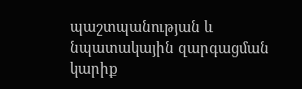պաշտպանության և նպատակային զարգացման կարիք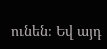ունեն։ Եվ այդ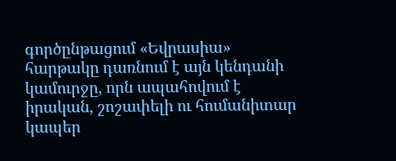գործընթացում «Եվրասիա» հարթակը դառնում է այն կենդանի կամուրջը, որն ապահովում է իրական, շոշափելի ու հումանիտար կապեր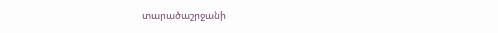տարածաշրջանի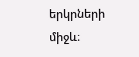երկրների միջև։